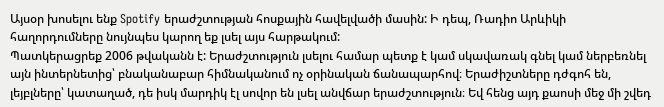Այսօր խոսելու ենք Spotify երաժշտության հոսքային հավելվածի մասին: Ի դեպ, Ռադիո Արևիկի հաղորդումները նույնպես կարող եք լսել այս հարթակում:
Պատկերացրեք 2006 թվականն է: Երաժշտություն լսելու համար պետք է կամ սկավառակ գնել կամ ներբեռնել այն ինտերնետից՝ բնականաբար հիմնականում ոչ օրինական ճանապարհով։ Երաժիշտները դժգոհ են, լեյբլները՝ կատաղած, դե իսկ մարդիկ էլ սովոր են լսել անվճար երաժշտություն։ Եվ հենց այդ քաոսի մեջ մի շվեդ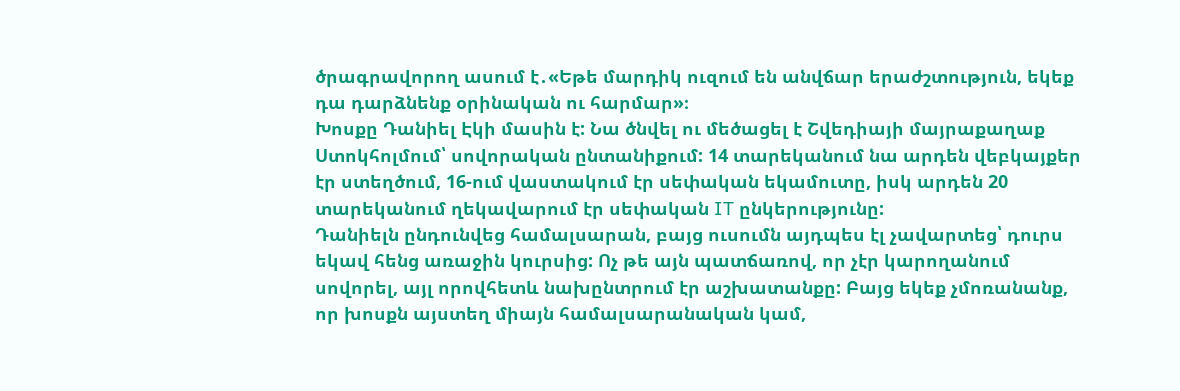ծրագրավորող ասում է․«Եթե մարդիկ ուզում են անվճար երաժշտություն, եկեք դա դարձնենք օրինական ու հարմար»։
Խոսքը Դանիել Էկի մասին է: Նա ծնվել ու մեծացել է Շվեդիայի մայրաքաղաք Ստոկհոլմում՝ սովորական ընտանիքում: 14 տարեկանում նա արդեն վեբկայքեր էր ստեղծում, 16-ում վաստակում էր սեփական եկամուտը, իսկ արդեն 20 տարեկանում ղեկավարում էր սեփական IT ընկերությունը:
Դանիելն ընդունվեց համալսարան, բայց ուսումն այդպես էլ չավարտեց՝ դուրս եկավ հենց առաջին կուրսից: Ոչ թե այն պատճառով, որ չէր կարողանում սովորել, այլ որովհետև նախընտրում էր աշխատանքը: Բայց եկեք չմոռանանք, որ խոսքն այստեղ միայն համալսարանական կամ,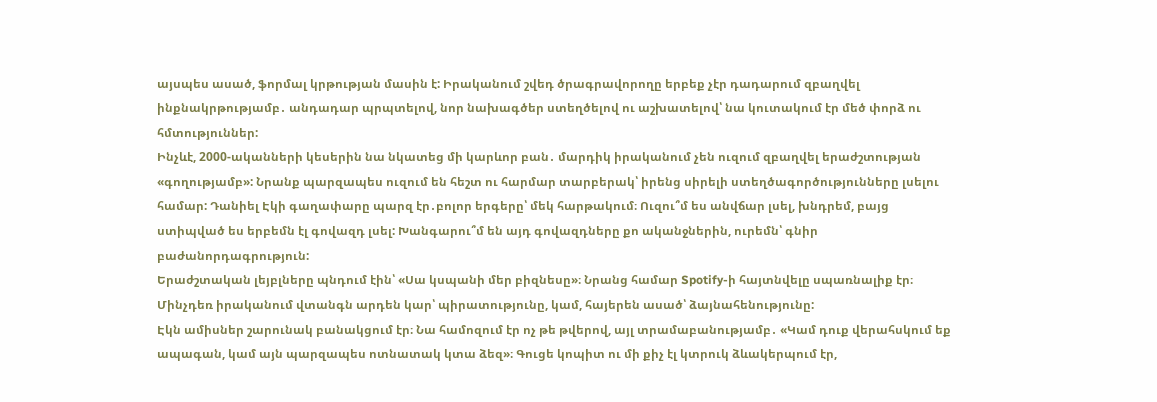այսպես ասած, ֆորմալ կրթության մասին է: Իրականում շվեդ ծրագրավորողը երբեք չէր դադարում զբաղվել ինքնակրթությամբ․ անդադար պրպտելով, նոր նախագծեր ստեղծելով ու աշխատելով՝ նա կուտակում էր մեծ փորձ ու հմտություններ:
Ինչևէ, 2000-ականների կեսերին նա նկատեց մի կարևոր բան․ մարդիկ իրականում չեն ուզում զբաղվել երաժշտության «գողությամբ»: Նրանք պարզապես ուզում են հեշտ ու հարմար տարբերակ՝ իրենց սիրելի ստեղծագործությունները լսելու համար: Դանիել Էկի գաղափարը պարզ էր․բոլոր երգերը՝ մեկ հարթակում։ Ուզու՞մ ես անվճար լսել, խնդրեմ, բայց ստիպված ես երբեմն էլ գովազդ լսել: Խանգարու՞մ են այդ գովազդները քո ականջներին, ուրեմն՝ գնիր բաժանորդագրություն:
Երաժշտական լեյբլները պնդում էին՝ «Սա կսպանի մեր բիզնեսը»։ Նրանց համար Spotify-ի հայտնվելը սպառնալիք էր։ Մինչդեռ իրականում վտանգն արդեն կար՝ պիրատությունը, կամ, հայերեն ասած՝ ձայնահենությունը:
Էկն ամիսներ շարունակ բանակցում էր։ Նա համոզում էր ոչ թե թվերով, այլ տրամաբանությամբ․ «Կամ դուք վերահսկում եք ապագան, կամ այն պարզապես ոտնատակ կտա ձեզ»։ Գուցե կոպիտ ու մի քիչ էլ կտրուկ ձևակերպում էր,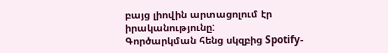բայց լիովին արտացոլում էր իրականությունը:
Գործարկման հենց սկզբից Spotify-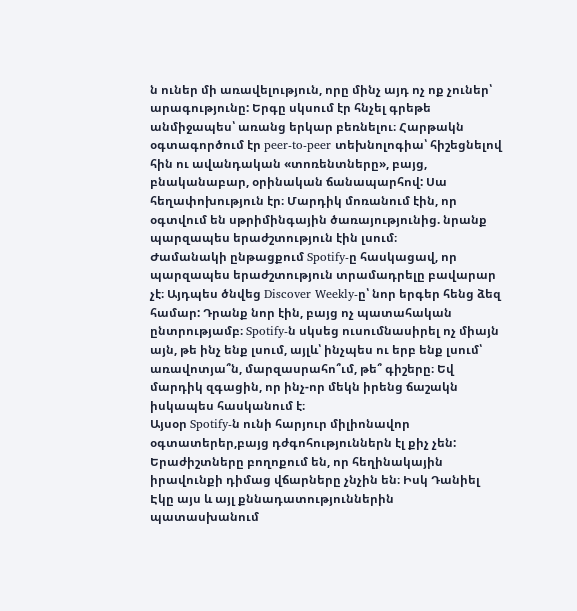ն ուներ մի առավելություն, որը մինչ այդ ոչ ոք չուներ՝ արագությունը: Երգը սկսում էր հնչել գրեթե անմիջապես՝ առանց երկար բեռնելու։ Հարթակն օգտագործում էր peer-to-peer տեխնոլոգիա՝ հիշեցնելով հին ու ավանդական «տոռենտները», բայց, բնականաբար, օրինական ճանապարհով: Սա հեղափոխություն էր։ Մարդիկ մոռանում էին, որ օգտվում են սթրիմինգային ծառայությունից. նրանք պարզապես երաժշտություն էին լսում։
Ժամանակի ընթացքում Spotify-ը հասկացավ, որ պարզապես երաժշտություն տրամադրելը բավարար չէ։ Այդպես ծնվեց Discover Weekly-ը՝ նոր երգեր հենց ձեզ համար: Դրանք նոր էին, բայց ոչ պատահական ընտրությամբ։ Spotify-ն սկսեց ուսումնասիրել ոչ միայն այն, թե ինչ ենք լսում, այլև՝ ինչպես ու երբ ենք լսում՝ առավոտյա՞ն, մարզասրահո՞ւմ, թե՞ գիշերը։ Եվ մարդիկ զգացին, որ ինչ-որ մեկն իրենց ճաշակն իսկապես հասկանում է։
Այսօր Spotify-ն ունի հարյուր միլիոնավոր օգտատերեր,բայց դժգոհություններն էլ քիչ չեն: Երաժիշտները բողոքում են, որ հեղինակային իրավունքի դիմաց վճարները չնչին են։ Իսկ Դանիել Էկը այս և այլ քննադատություններին պատասխանում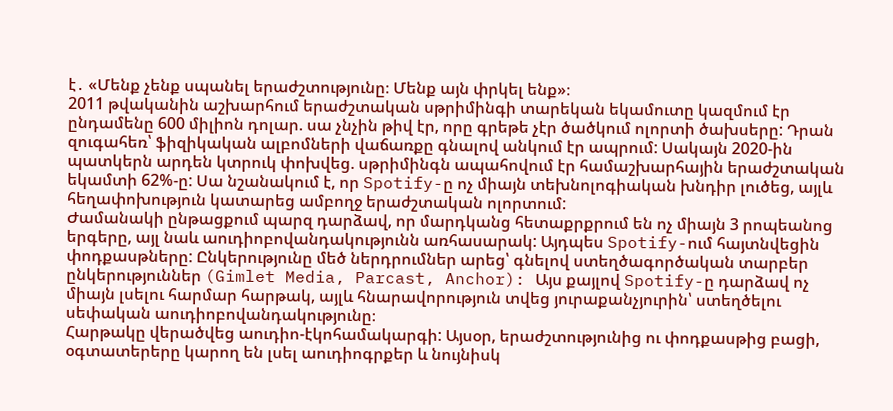է․ «Մենք չենք սպանել երաժշտությունը։ Մենք այն փրկել ենք»։
2011 թվականին աշխարհում երաժշտական սթրիմինգի տարեկան եկամուտը կազմում էր ընդամենը 600 միլիոն դոլար. սա չնչին թիվ էր, որը գրեթե չէր ծածկում ոլորտի ծախսերը: Դրան զուգահեռ՝ ֆիզիկական ալբոմների վաճառքը գնալով անկում էր ապրում: Սակայն 2020-ին պատկերն արդեն կտրուկ փոխվեց. սթրիմինգն ապահովում էր համաշխարհային երաժշտական եկամտի 62%-ը: Սա նշանակում է, որ Spotify-ը ոչ միայն տեխնոլոգիական խնդիր լուծեց, այլև հեղափոխություն կատարեց ամբողջ երաժշտական ոլորտում:
Ժամանակի ընթացքում պարզ դարձավ, որ մարդկանց հետաքրքրում են ոչ միայն 3 րոպեանոց երգերը, այլ նաև աուդիոբովանդակությունն առհասարակ: Այդպես Spotify-ում հայտնվեցին փոդքասթները: Ընկերությունը մեծ ներդրումներ արեց՝ գնելով ստեղծագործական տարբեր ընկերություններ (Gimlet Media, Parcast, Anchor): Այս քայլով Spotify-ը դարձավ ոչ միայն լսելու հարմար հարթակ, այլև հնարավորություն տվեց յուրաքանչյուրին՝ ստեղծելու սեփական աուդիոբովանդակությունը։
Հարթակը վերածվեց աուդիո-էկոհամակարգի: Այսօր, երաժշտությունից ու փոդքասթից բացի, օգտատերերը կարող են լսել աուդիոգրքեր և նույնիսկ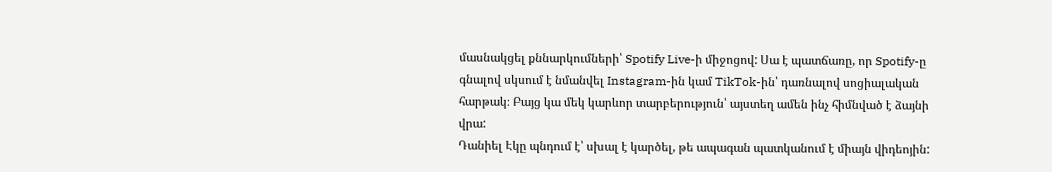մասնակցել քննարկումների՝ Spotify Live-ի միջոցով: Սա է պատճառը, որ Spotify-ը գնալով սկսում է նմանվել Instagram-ին կամ TikTok-ին՝ դառնալով սոցիալական հարթակ։ Բայց կա մեկ կարևոր տարբերություն՝ այստեղ ամեն ինչ հիմնված է ձայնի վրա:
Դանիել Էկը պնդում է՝ սխալ է կարծել, թե ապագան պատկանում է միայն վիդեոյին: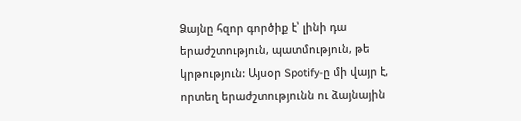Ձայնը հզոր գործիք է՝ լինի դա երաժշտություն, պատմություն, թե կրթություն: Այսօր Spotify-ը մի վայր է, որտեղ երաժշտությունն ու ձայնային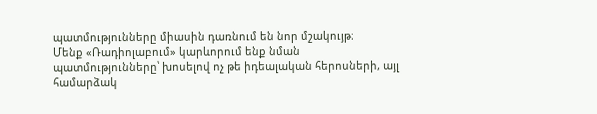պատմությունները միասին դառնում են նոր մշակույթ։
Մենք «Ռադիոլաբում» կարևորում ենք նման պատմությունները՝ խոսելով ոչ թե իդեալական հերոսների, այլ համարձակ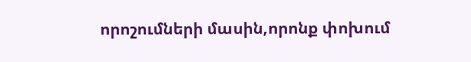որոշումների մասին,որոնք փոխում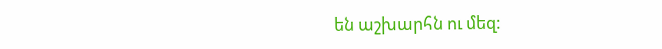են աշխարհն ու մեզ: